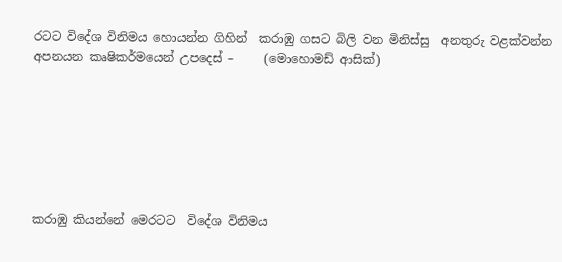රටට විදේශ විනිමය හොයන්න ගිහින්  කරාඹු ගසට බිලි වන මිනිස්සු  අනතුරු වළක්වන්න අපනයන කෘෂිකර්මයෙන් උපදෙස් –     (මොහොමඩ් ආසික්)







කරාඹු කියන්නේ මෙරටට  විදේශ විනිමය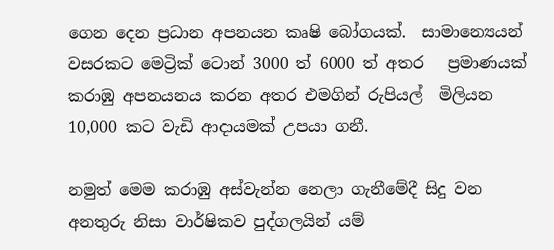ගෙන දෙන ප්‍රධාන අපනයන කෘෂි බෝගයක්.  සාමාන්‍යෙයන් වසරකට මෙට්‍රික් ටොන් 3000 ත් 6000 ත් අතර   ප්‍රමාණයක් කරාඹු අපනයනය කරන අතර එමගින් රුපියල්  මිලියන 10,000 කට වැඩි ආදායමක් උපයා ගනී.

නමුත් මෙම කරාඹු අස්වැන්න නෙලා ගැනීමේදී සිදු වන අනතුරු නිසා වාර්ෂිකව පුද්ගලයින් යම්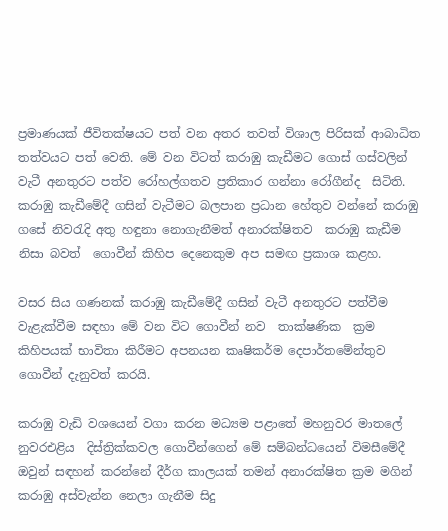ප්‍රමාණයක් ජීවිතක්ෂයට පත් වන අතර තවත් විශාල පිරිසක් ආබාධිත තත්වයට පත් වෙති. මේ වන විටත් කරාඹු කැඩීමට ගොස් ගස්වලින් වැටී අනතුරට පත්ව රෝහල්ගතව ප්‍රතිකාර ගන්නා රෝගීන්ද  සිටිති.  කරාඹු කැඩීමේදී ගසින් වැටීමට බලපාන ප්‍රධාන හේතුව වන්නේ කරාඹු ගසේ නිවරැදි අතු හඳුනා නොගැනීමත් අනාරක්ෂිතව  කරාඹු කැඩීම නිසා බවත්  ගොවීන් කිහිප දෙනෙකුම අප සමඟ ප්‍රකාශ කළහ.

වසර සිය ගණනක් කරාඹු කැඩීමේදී ගසින් වැටී අනතුරට පත්වීම වැළැක්වීම සඳහා මේ වන විට ගොවීන් නව  තාක්ෂණික  ක්‍රම කිහිපයක් භාවිතා කිරීමට අපනයන කෘෂිකර්ම දෙපාර්තමේන්තුව ගොවීන් දැනුවත් කරයි.

කරාඹු වැඩි වශයෙන් වගා කරන මධ්‍යම පළාතේ මහනුවර මාතලේ නුවරඑළිය  දිස්ත්‍රික්කවල ගොවීන්ගෙන් මේ සම්බන්ධයෙන් විමසීමේදී ඔවුන් සඳහන් කරන්නේ දීර්ග කාලයක් තමන් අනාරක්ෂිත ක්‍රම මගින් කරාඹු අස්වැන්න නෙලා ගැනීම සිදු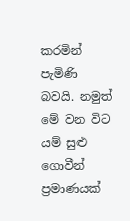කරමින් පැමිණි බවයි. නමුත් මේ වන විට යම් සුළු ගොවීන් ප්‍රමාණයක්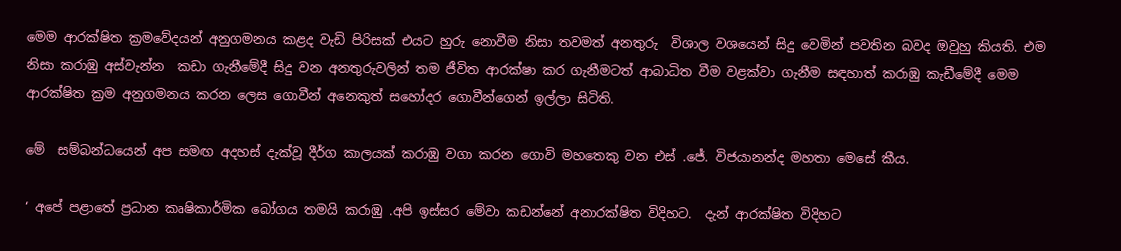මෙම ආරක්ෂිත ක්‍රමවේදයන් අනුගමනය කළද වැඩි පිරිසක් එයට හුරු නොවීම නිසා තවමත් අනතුරු  විශාල වශයෙන් සිදු වෙමින් පවතින බවද ඔවුහු කියති. එම නිසා කරාඹු අස්වැන්න  කඩා ගැනීමේදී සිදු වන අනතුරුවලින් තම ජීවිත ආරක්ෂා කර ගැනීමටත් ආබාධිත වීම වළක්වා ගැනීම සඳහාත් කරාඹු කැඩීමේදී මෙම ආරක්ෂිත ක්‍රම අනුගමනය කරන ලෙස ගොවීන් අනෙකුත් සහෝදර ගොවීන්ගෙන් ඉල්ලා සිටිති.

මේ  සම්බන්ධයෙන් අප සමඟ අදහස් දැක්වූ දීර්ග කාලයක් කරාඹු වගා කරන ගොවි මහතෙකු වන එස් .ජේ. විජයානන්ද මහතා මෙසේ කීය.

‘ අපේ පළාතේ ප්‍රධාන කෘෂිකාර්මික බෝගය තමයි කරාඹු .අපි ඉස්සර මේවා කඩන්නේ අනාරක්ෂිත විදිහට.  දැන් ආරක්ෂිත විදිහට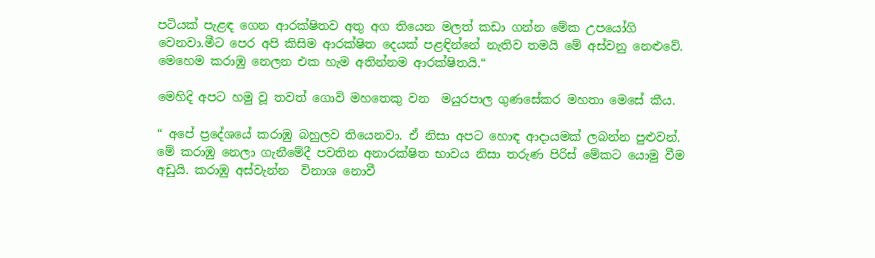පටියක් පැළඳ ගෙන ආරක්ෂිතව අතු අග තියෙන මලත් කඩා ගන්න මේක උපයෝගි වෙනවා.මීට පෙර අපි කිසිම ආරක්ෂිත දෙයක් පළඳින්නේ නැතිව තමයි මේ අස්වනු නෙළුවේ. මෙහෙම කරාඹු නෙලන එක හැම අතින්නම ආරක්ෂිතයි.“

මෙහිදි අපට හමු වූ තවත් ගොවි මහතෙකු වන  මයුරපාල ගුණසේකර මහතා මෙසේ කීය.

“ අපේ ප්‍රදේශයේ කරාඹු බහුලව තියෙනවා. ඒ නිසා අපට හොඳ ආදායමක් ලබන්න පුළුවන්. මේ කරාඹු නෙලා ගැනීමේදී පවතින අනාරක්ෂිත භාවය නිසා තරුණ පිරිස් මේකට යොමු වීම අඩුයි. කරාඹු අස්වැන්න  විනාශ නොවී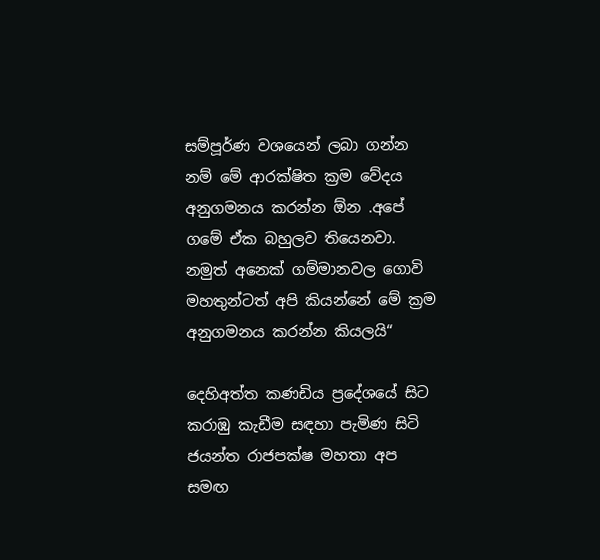සම්පූර්ණ වශයෙන් ලබා ගන්න නම් මේ ආරක්ෂිත ක්‍රම වේදය අනුගමනය කරන්න ඕන .අපේ ගමේ ඒක බහුලව තියෙනවා. නමුත් අනෙක් ගම්මානවල ගොවි මහතුන්ටත් අපි කියන්නේ මේ ක්‍රම අනුගමනය කරන්න කියලයි“

දෙහිඅත්ත කණඩිය ප්‍රදේශයේ සිට කරාඹු කැඩීම සඳහා පැමිණ සිටි ජයන්ත රාජපක්ෂ මහතා අප සමඟ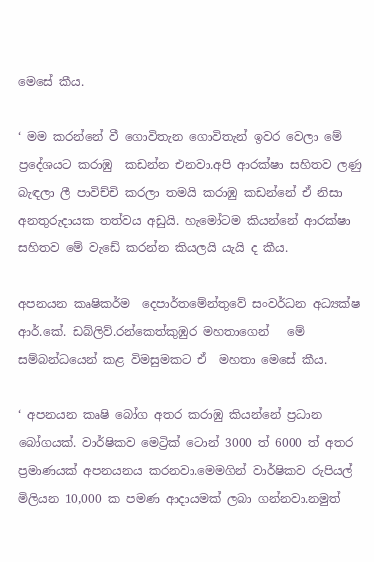මෙසේ කීය.

‘ මම කරන්නේ වී ගොවිතැන ගොවිතැන් ඉවර වෙලා මේ ප්‍රදේශයට කරාඹු  කඩන්න එනවා.අපි ආරක්ෂා සහිතව ලණු බැඳලා ලී පාවිච්චි කරලා තමයි කරාඹු කඩන්නේ ඒ නිසා අනතුරුදායක තත්වය අඩුයි. හැමෝටම කියන්නේ ආරක්ෂා සහිතව මේ වැඩේ කරන්න කියලයි යැයි ද කීය.

අපනයන කෘෂිකර්ම  දෙපාර්තමේන්තුවේ සංවර්ධන අධ්‍යක්ෂ ආර්.කේ. ඩබ්ලිව්.රන්කෙත්කුඹුර මහතාගෙන්   මේ සම්බන්ධයෙන් කළ විමසුමකට ඒ  මහතා මෙසේ කීය.

‘ අපනයන කෘෂි බෝග අතර කරාඹු කියන්නේ ප්‍රධාන බෝගයක්. වාර්ෂිකව මෙට්‍රික් ටොන් 3000 ත් 6000 ත් අතර ප්‍රමාණයක් අපනයනය කරනවා.මෙමගින් වාර්ෂිකව රුපියල් මිලියන 10,000 ක පමණ ආදායමක් ලබා ගන්නවා.නමුත්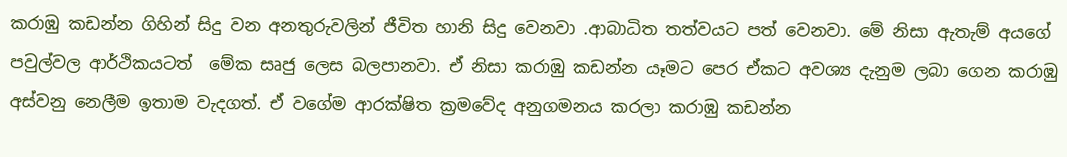කරාඹු කඩන්න ගිහින් සිදු වන අනතුරුවලින් ජීවිත හානි සිදු වෙනවා .ආබාධිත තත්වයට පත් වෙනවා. මේ නිසා ඇතැම් අයගේ පවුල්වල ආර්ථිකයටත්  මේක සෘජු ලෙස බලපානවා. ඒ නිසා කරාඹු කඩන්න යෑමට පෙර ඒකට අවශ්‍ය දැනුම ලබා ගෙන කරාඹු අස්වනු නෙලීම ඉතාම වැදගත්. ඒ වගේම ආරක්ෂිත ක්‍රමවේද අනුගමනය කරලා කරාඹු කඩන්න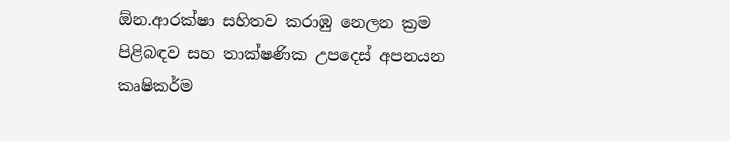ඕන.ආරක්ෂා සහිතව කරාඹු නෙලන ක්‍රම පිළිබඳව සහ තාක්ෂණික උපදෙස් අපනයන කෘෂිකර්ම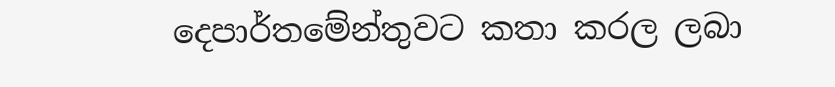දෙපාර්තමේන්තුවට කතා කරල ලබා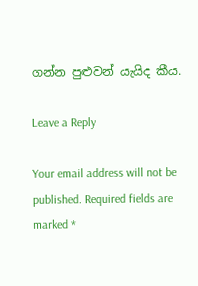ගන්න පුළුවන් යැයිද කීය.

Leave a Reply

Your email address will not be published. Required fields are marked *